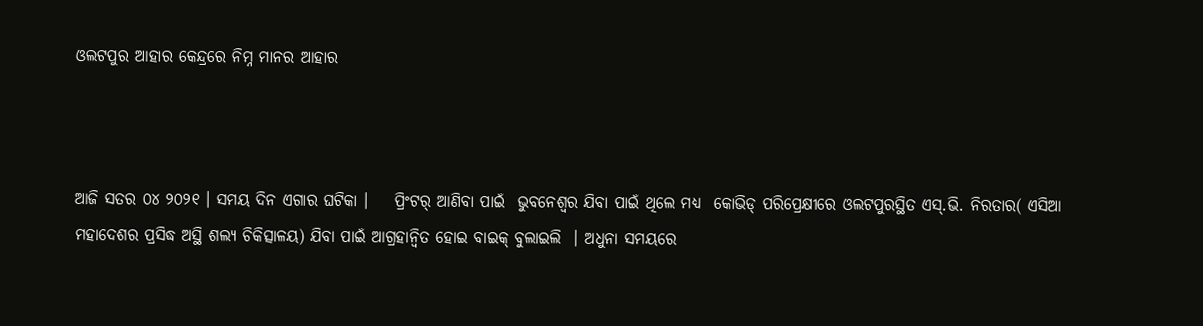ଓଲଟପୁର ଆହାର କେନ୍ଦ୍ରରେ ନିମ୍ନ ମାନର ଆହାର



ଆଜି ସତର ୦୪ ୨୦୨୧ । ସମୟ ଦିନ ଏଗାର ଘଟିକା ।    ପ୍ରିଂଟର୍ ଆଣିବା ପାଇଁ  ଭୁବନେଶ୍ୱର ଯିବା ପାଇଁ ଥିଲେ ମଧ୍ୟ  କୋଭିଡ୍ ପରିପ୍ରେକ୍ଷୀରେ ଓଲଟପୁରସ୍ଥିତ ଏସ୍.ଭି. ନିରତାର( ଏସିଆ ମହାଦେଶର ପ୍ରସିଦ୍ଧ ଅସ୍ଥି ଶଲ୍ୟ ଚିକିତ୍ସାଳୟ) ଯିବା ପାଇଁ ଆଗ୍ରହାନ୍ୱିତ ହୋଇ ବାଇକ୍ ବୁଲାଇଲି  । ଅଧୁନା ସମୟରେ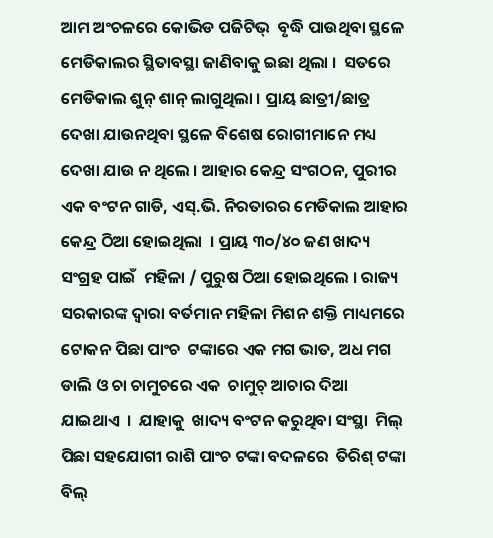ଆମ ଅଂଚଳରେ କୋଭିଡ ପଜିଟିଭ୍  ବୃଦ୍ଧି ପାଉଥିବା ସ୍ଥଳେ ମେଡିକାଲର ସ୍ଥିତାବସ୍ଥା ଜାଣିବାକୁ ଇଛା ଥିଲା ।  ସତରେ ମେଡିକାଲ ଶୁନ୍ ଶାନ୍ ଲାଗୁଥିଲା । ପ୍ରାୟ ଛାତ୍ରୀ/ଛାତ୍ର ଦେଖା ଯାଉନଥିବା ସ୍ଥଳେ ବିଶେଷ ରୋଗୀମାନେ ମଧ୍ୟ ଦେଖା ଯାଉ ନ ଥିଲେ । ଆହାର କେନ୍ଦ୍ର ସଂଗଠନ, ପୁରୀର ଏକ ବଂଟନ ଗାଡି, ଏସ୍.ଭି. ନିରତାରର ମେଡିକାଲ ଆହାର କେନ୍ଦ୍ର ଠିଆ ହୋଇଥିଲା  । ପ୍ରାୟ ୩୦/୪୦ ଜଣ ଖାଦ୍ୟ ସଂଗ୍ରହ ପାଇଁ  ମହିଳା / ପୁରୁଷ ଠିଆ ହୋଇଥିଲେ । ରାଜ୍ୟ ସରକାରଙ୍କ ଦ୍ୱାରା ବର୍ତମାନ ମହିଳା ମିଶନ ଶକ୍ତି ମାଧ୍ୟମରେ  ଟୋକନ ପିଛା ପାଂଚ  ଟଙ୍କାରେ ଏକ ମଗ ଭାତ, ଅଧ ମଗ ଡାଲି ଓ ଚା ଚାମୁଚରେ ଏକ  ଚାମୁଚ୍ ଆଚାର ଦିଆ ଯାଇଥାଏ  ।  ଯାହାକୁ  ଖାଦ୍ୟ ବଂଟନ କରୁଥିବା ସଂସ୍ଥା  ମିଲ୍ ପିଛା ସହଯୋଗୀ ରାଶି ପାଂଚ ଟଙ୍କା ବଦଳରେ  ତିରିଶ୍ ଟଙ୍କା ବିଲ୍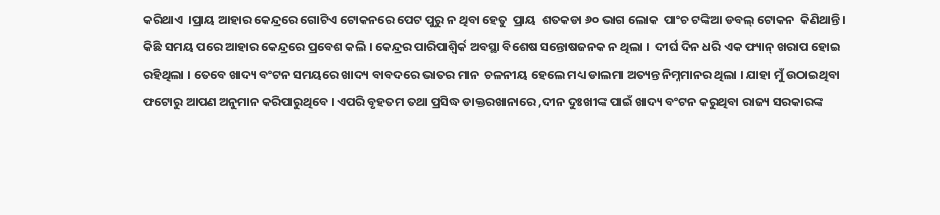କରିଥାଏ  ।ପ୍ରାୟ ଆହାର କେନ୍ଦ୍ରରେ ଗୋଟିଏ ଟୋକନରେ ପେଟ ପୁରୁ ନ ଥିବା ହେତୁ  ପ୍ରାୟ  ଶତକଡା ୬୦ ଭାଗ ଲୋକ  ପାଂଚ ଟଙ୍କିଆ ଡବଲ୍ ଟୋକନ  କିଣିଥାନ୍ତି ।
କିଛି ସମୟ ପରେ ଆହାର କେନ୍ଦ୍ରରେ ପ୍ରବେଶ କଲି । କେନ୍ଦ୍ରର ପାରିପାଶ୍ୱିର୍କ ଅବସ୍ଥା ବିଶେଷ ସନ୍ତୋଷଜନକ ନ ଥିଲା ।  ଦୀର୍ଘ ଦିନ ଧରି ଏକ ଫ୍ୟାନ୍ ଖରାପ ହୋଇ ରହିଥିଲା । ତେବେ ଖାଦ୍ୟ ବଂଟନ ସମୟରେ ଖାଦ୍ୟ ବାବଦରେ ଭାତର ମାନ  ଚଳନୀୟ ହେଲେ ମଧ୍ୟ ଡାଲମା ଅତ୍ୟନ୍ତ ନିମ୍ନମାନର ଥିଲା । ଯାହା ମୁଁ ଉଠାଇଥିବା ଫଟୋରୁ ଆପଣ ଅନୁମାନ କରିପାରୁଥିବେ । ଏପରି ବୃହତମ ତଥା ପ୍ରସିଦ୍ଧ ଡାକ୍ତରଖାନାରେ ,ଦୀନ ଦୁଃଖୀଙ୍କ ପାଇଁ ଖାଦ୍ୟ ବଂଟନ କରୁଥିବା ରାଜ୍ୟ ସରକାରଙ୍କ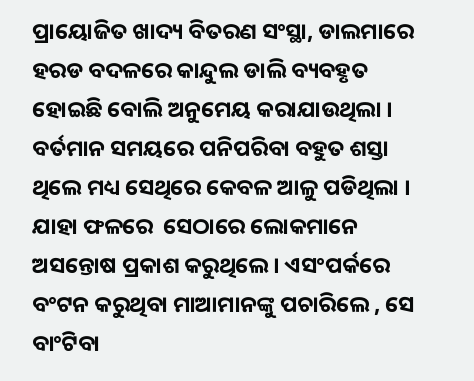ପ୍ରାୟୋଜିତ ଖାଦ୍ୟ ବିତରଣ ସଂସ୍ଥା, ଡାଲମାରେ ହରଡ ବଦଳରେ କାନ୍ଦୁଲ ଡାଲି ବ୍ୟବହୃତ ହୋଇଛି ବୋଲି ଅନୁମେୟ କରାଯାଉଥିଲା । ବର୍ତମାନ ସମୟରେ ପନିପରିବା ବହୁତ ଶସ୍ତା ଥିଲେ ମଧ୍ୟ ସେଥିରେ କେବଳ ଆଳୁ ପଡିଥିଲା ।   ଯାହା ଫଳରେ  ସେଠାରେ ଲୋକମାନେ ଅସନ୍ତୋଷ ପ୍ରକାଶ କରୁଥିଲେ । ଏସଂପର୍କରେ ବଂଟନ କରୁଥିବା ମାଆମାନଙ୍କୁ ପଚାରିଲେ , ସେ ବାଂଟିବା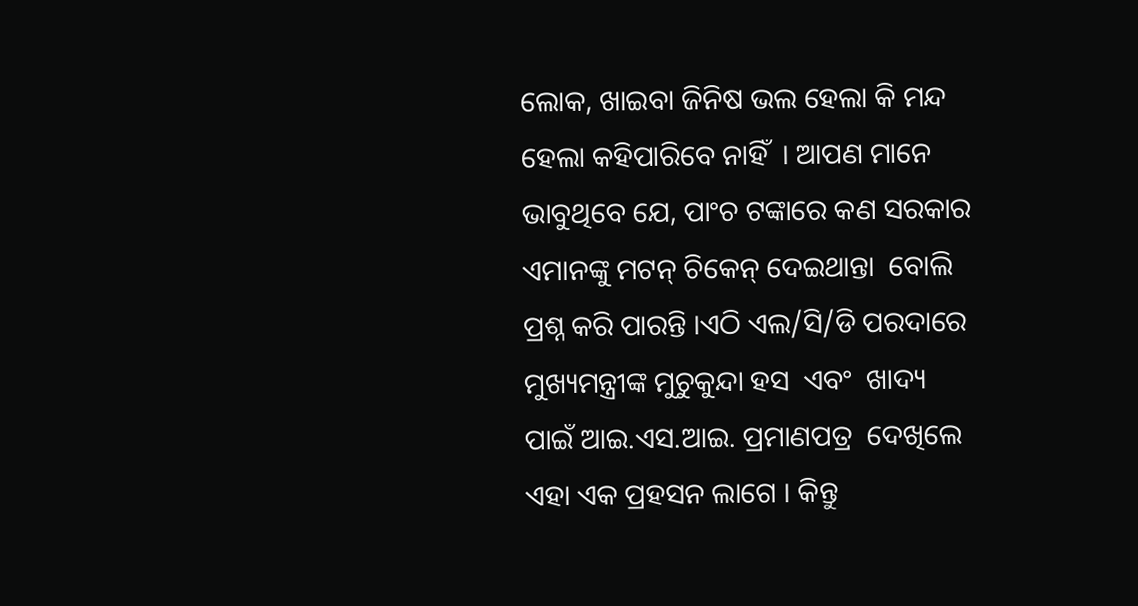ଲୋକ, ଖାଇବା ଜିନିଷ ଭଲ ହେଲା କି ମନ୍ଦ ହେଲା କହିପାରିବେ ନାହିଁ  । ଆପଣ ମାନେ ଭାବୁଥିବେ ଯେ, ପାଂଚ ଟଙ୍କାରେ କଣ ସରକାର ଏମାନଙ୍କୁ ମଟନ୍ ଚିକେନ୍ ଦେଇଥାନ୍ତା  ବୋଲି ପ୍ରଶ୍ନ କରି ପାରନ୍ତି ।ଏଠି ଏଲ/ସି/ଡି ପରଦାରେ  ମୁଖ୍ୟମନ୍ତ୍ରୀଙ୍କ ମୁଚୁକୁନ୍ଦା ହସ  ଏବଂ  ଖାଦ୍ୟ ପାଇଁ ଆଇ.ଏସ.ଆଇ. ପ୍ରମାଣପତ୍ର  ଦେଖିଲେ ଏହା ଏକ ପ୍ରହସନ ଲାଗେ । କିନ୍ତୁ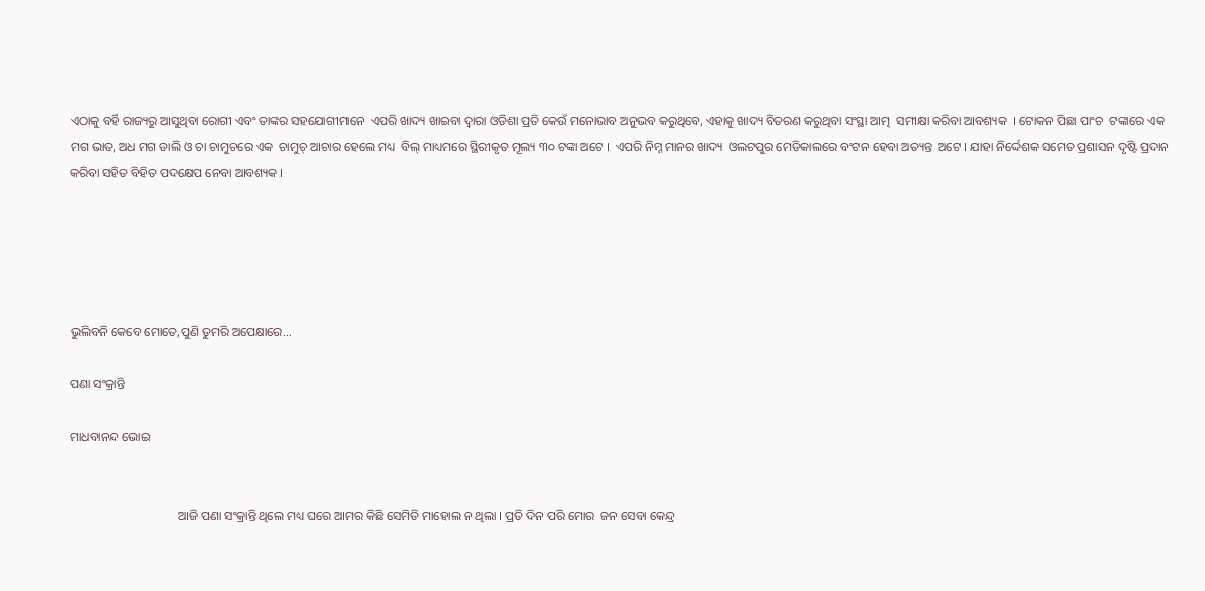ଏଠାକୁ ବର୍ହି ରାଜ୍ୟରୁ ଆସୁଥିବା ରୋଗୀ ଏବଂ ତାଙ୍କର ସହଯୋଗୀମାନେ  ଏପରି ଖାଦ୍ୟ ଖାଇବା ଦ୍ୱାରା ଓଡିଶା ପ୍ରତି କେଉଁ ମନୋଭାବ ଅନୁଭବ କରୁଥିବେ, ଏହାକୁ ଖାଦ୍ୟ ବିତରଣ କରୁଥିବା ସଂସ୍ଥା ଆତ୍ମ  ସମୀକ୍ଷା କରିବା ଆବଶ୍ୟକ  । ଟୋକନ ପିଛା ପାଂଚ  ଟଙ୍କାରେ ଏକ ମଗ ଭାତ, ଅଧ ମଗ ଡାଲି ଓ ଚା ଚାମୁଚରେ ଏକ  ଚାମୁଚ୍ ଆଚାର ହେଲେ ମଧ୍ୟ  ବିଲ୍ ମାଧ୍ୟମରେ ସ୍ଥିରୀକୃତ ମୂଲ୍ୟ ୩୦ ଟଙ୍କା ଅଟେ ।  ଏପରି ନିମ୍ନ ମାନର ଖାଦ୍ୟ  ଓଲଟପୁର ମେଡିକାଲରେ ବଂଟନ ହେବା ଅତ୍ୟନ୍ତ  ଅଟେ । ଯାହା ନିର୍ଦ୍ଦେଶକ ସମେତ ପ୍ରଶାସନ ଦୃଷ୍ଟି ପ୍ରଦାନ କରିବା ସହିତ ବିହିତ ପଦକ୍ଷେପ ନେବା ଆବଶ୍ୟକ ।





ଭୁଲିବନି କେବେ ମୋତେ,ପୁଣି ତୁମରି ଅପେକ୍ଷାରେ...

ପଣା ସଂକ୍ରାନ୍ତି

ମାଧବାନନ୍ଦ ଭୋଇ


                                   ଆଜି ପଣା ସଂକ୍ରାନ୍ତି ଥିଲେ ମଧ୍ୟ ଘରେ ଆମର କିଛି ସେମିତି ମାହୋଲ ନ ଥିଲା । ପ୍ରତି ଦିନ ପରି ମୋର  ଜନ ସେବା କେନ୍ଦ୍ର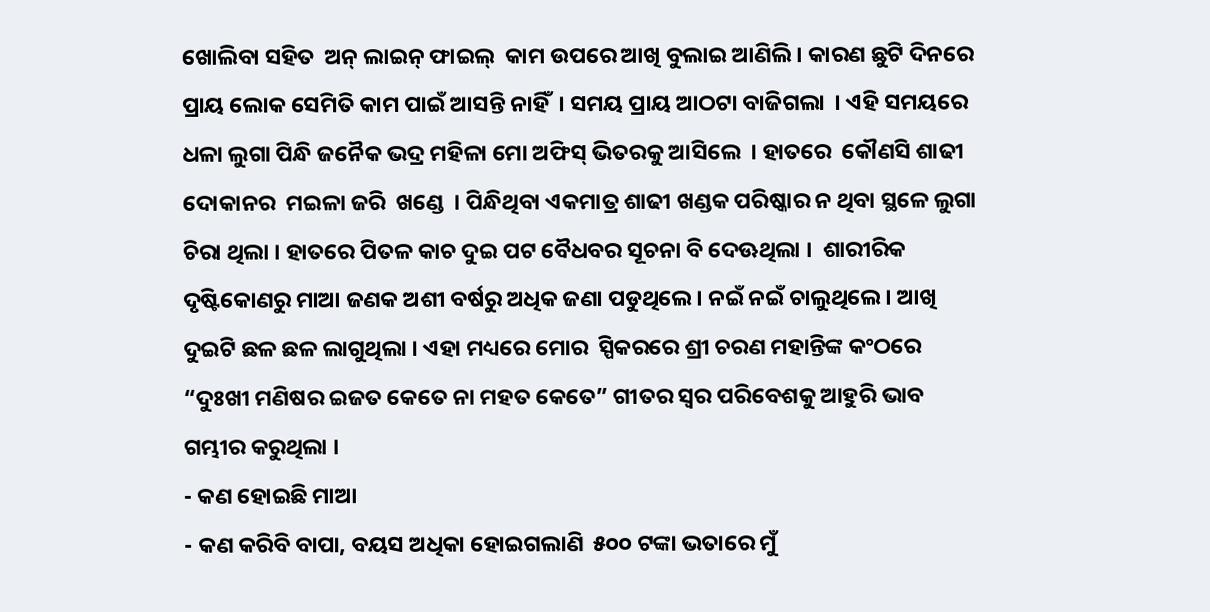ଖୋଲିବା ସହିତ  ଅନ୍ ଲାଇନ୍ ଫାଇଲ୍  କାମ ଉପରେ ଆଖି ବୁଲାଇ ଆଣିଲି । କାରଣ ଛୁଟି ଦିନରେ ପ୍ରାୟ ଲୋକ ସେମିତି କାମ ପାଇଁ ଆସନ୍ତି ନାହିଁ  । ସମୟ ପ୍ରାୟ ଆଠଟା ବାଜିଗଲା  । ଏହି ସମୟରେ  ଧଳା ଲୁଗା ପିନ୍ଧି ଜନୈକ ଭଦ୍ର ମହିଳା ମୋ ଅଫିସ୍ ଭିତରକୁ ଆସିଲେ  । ହାତରେ  କୌଣସି ଶାଢୀ ଦୋକାନର  ମଇଳା ଜରି  ଖଣ୍ଡେ  । ପିନ୍ଧିଥିବା ଏକମାତ୍ର ଶାଢୀ ଖଣ୍ଡକ ପରିଷ୍କାର ନ ଥିବା ସ୍ଥଳେ ଲୁଗା ଚିରା ଥିଲା । ହାତରେ ପିତଳ କାଚ ଦୁଇ ପଟ ବୈଧବର ସୂଚନା ବି ଦେଊଥିଲା ।  ଶାରୀରିକ ଦୃଷ୍ଟିକୋଣରୁ ମାଆ ଜଣକ ଅଶୀ ବର୍ଷରୁ ଅଧିକ ଜଣା ପଡୁଥିଲେ । ନଇଁ ନଇଁ ଚାଲୁଥିଲେ । ଆଖି ଦୁଇଟି ଛଳ ଛଳ ଲାଗୁଥିଲା । ଏହା ମଧ୍ୟରେ ମୋର  ସ୍ପିକରରେ ଶ୍ରୀ ଚରଣ ମହାନ୍ତିଙ୍କ କଂଠରେ “ଦୁଃଖୀ ମଣିଷର ଇଜତ କେତେ ନା ମହତ କେତେ” ଗୀତର ସ୍ବର ପରିବେଶକୁ ଆହୁରି ଭାବ ଗମ୍ଭୀର କରୁଥିଲା ।
- କଣ ହୋଇଛି ମାଆ
- କଣ କରିବି ବାପା, ବୟସ ଅଧିକା ହୋଇଗଲାଣି  ୫୦୦ ଟଙ୍କା ଭତାରେ ମୁଁ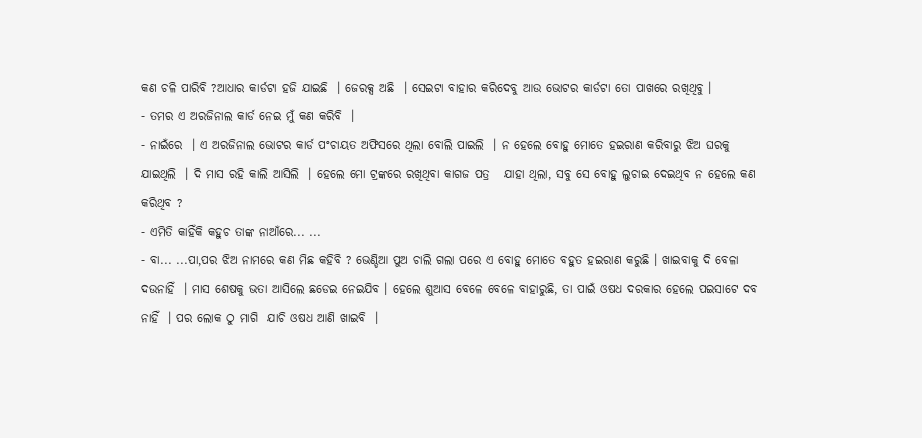କଣ ଚଳି ପାରିବି ?ଆଧାର କାର୍ଡଟା ହଜି ଯାଇଛି  । ଜେରକ୍ସ ଅଛି  । ସେଇଟା ବାହାର କରିଦେବୁ ଆଉ ଭୋଟର କାର୍ଡଟା ତୋ ପାଖରେ ରଖିଥିବୁ ।
- ତମର ଏ ଅରଜିନାଲ କାର୍ଡ ନେଇ ମୁଁ କଣ କରିବି  ।
- ନାଇଁରେ  । ଏ ଅରଜିନାଲ ଭୋଟର କାର୍ଡ ପଂଚାୟତ ଅଫିସରେ ଥିଲା ବୋଲି ପାଇଲି  । ନ ହେଲେ ବୋହୁ ମୋତେ ହଇରାଣ କରିବାରୁ ଝିଅ ଘରକୁ ଯାଇଥିଲି  । ଦି ମାସ ରହି କାଲି ଆସିଲି  । ହେଲେ ମୋ ଟ୍ରଙ୍କରେ ରଖିଥିବା କାଗଜ ପତ୍ର   ଯାହା ଥିଲା, ସବୁ ସେ ବୋହୁ ଲୁଚାଇ ଦେଇଥିବ ନ ହେଲେ କଣ କରିଥିବ ?
- ଏମିତି କାହିଁକି କହୁଚ ତାଙ୍କ ନାଆଁରେ... ...
- ବା... ...ପା,ପର ଝିଅ ନାମରେ କଣ ମିଛ କହିବି ? ଭେଣ୍ଡିଆ ପୁଅ ଚାଲି ଗଲା ପରେ ଏ ବୋହୁ ମୋତେ ବହୁତ ହଇରାଣ କରୁଛି । ଖାଇବାକୁ ଦି ବେଳା ଦଉନାହିଁ  । ମାସ ଶେଷକୁ ଭତା ଆସିଲେ ଛଡେଇ ନେଇଯିବ । ହେଲେ ଶୁଆସ ବେଳେ ବେଳେ ବାହାରୁଛି, ତା ପାଇଁ ଓଷଧ ଦରକାର ହେଲେ ପଇସାଟେ ଦବ ନାହିଁ  । ପର ଲୋକ ଠୁ ମାଗି  ଯାଚି ଓଷଧ ଆଣି ଖାଇବି  ।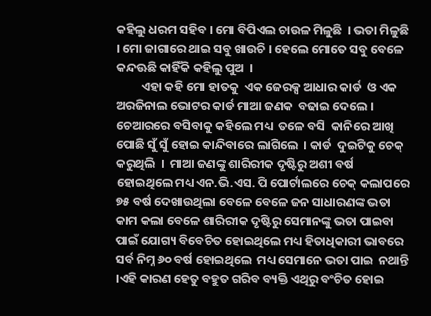କହିଲୁ ଧରମ ସହିବ । ମୋ ବିପିଏଲ ଚାଉଳ ମିଳୁଛି  । ଭତା ମିଳୁଛି  । ମୋ ଜାଗାରେ ଥାଇ ସବୁ ଖାଉଚି । ହେଲେ ମୋତେ ସବୁ ବେଳେ କନ୍ଦଊଛି କାହିଁକି କହିଲୁ ପୁଅ  ।
         ଏହା କହି ମୋ ହାତକୁ  ଏକ ଜେରକ୍ସ ଆଧାର କାର୍ଡ  ଓ ଏକ ଅରଜିନାଲ ଭୋଟର କାର୍ଡ ମାଆ ଜଣକ  ବଢାଇ ଦେଲେ । ଚେଆରରେ ବସିବାକୁ କହିଲେ ମଧ୍ୟ  ତଳେ ବସି  କାନିରେ ଆଖି ପୋଛି ସୁଁ ସୁଁ ହୋଇ କାନ୍ଦିବାରେ ଲାଗିଲେ  । କାର୍ଡ  ଦୁଇଟିକୁ ଚେକ୍ କରୁଥିଲି  ।  ମାଆ ଜଣଙ୍କୁ ଶାରିରୀକ ଦୃଷ୍ଟିରୁ ଅଶୀ ବର୍ଷ ହୋଇଥିଲେ ମଧ୍ୟ ଏନ.ଭି.ଏସ. ପି ପୋର୍ଟାଲରେ ଚେକ୍ କଲାପରେ ୭୫ ବର୍ଷ ଦେଖାଉଥିଲା ବେଳେ ବେଳେ ଜନ ସାଧାରଣଙ୍କ ଭତା କାମ କଲା ବେଳେ ଶାରିରୀକ ଦୃଷ୍ଟିରୁ ସେମାନଙ୍କୁ ଭତା ପାଇବା ପାଇଁ ଯୋଗ୍ୟ ବିବେଚିତ ହୋଇଥିଲେ ମଧ୍ୟ ହିତାଧିକାରୀ ଭାବରେ ସର୍ବ ନିମ୍ନ ୬୦ ବର୍ଷ ହୋଇଥିଲେ  ମଧ୍ୟ ସେମାନେ ଭତା ପାଇ  ନଥାନ୍ତି  ।ଏହି କାରଣ ହେତୁ ବହୁତ ଗରିବ ବ୍ୟକ୍ତି ଏଥିରୁ ବଂଚିତ ହୋଇ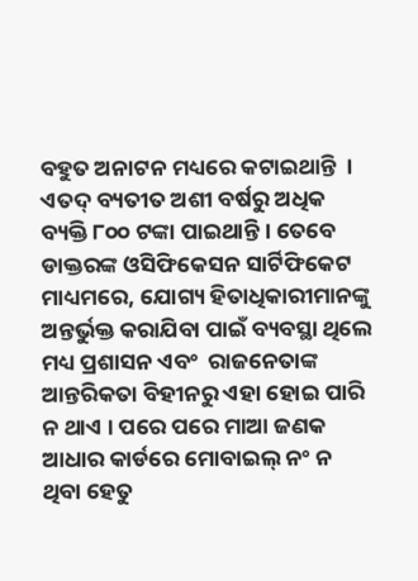ବହୁତ ଅନାଟନ ମଧ୍ୟରେ କଟାଇଥାନ୍ତି  । ଏତଦ୍ ବ୍ୟତୀତ ଅଶୀ ବର୍ଷରୁ ଅଧିକ ବ୍ୟକ୍ତି ୮୦୦ ଟଙ୍କା ପାଇଥାନ୍ତି । ତେବେ ଡାକ୍ତରଙ୍କ ଓସିଫିକେସନ ସାର୍ଟିଫିକେଟ ମାଧ୍ୟମରେ, ଯୋଗ୍ୟ ହିତାଧିକାରୀମାନଙ୍କୁ ଅନ୍ତର୍ଭୁକ୍ତ କରାଯିବା ପାଇଁ ବ୍ୟବସ୍ଥା ଥିଲେ ମଧ୍ୟ ପ୍ରଶାସନ ଏବଂ  ରାଜନେତାଙ୍କ ଆନ୍ତରିକତା ବିହୀନରୁ ଏହା ହୋଇ ପାରି ନ ଥାଏ । ପରେ ପରେ ମାଆ ଜଣକ ଆଧାର କାର୍ଡରେ ମୋବାଇଲ୍ ନଂ ନ ଥିବା ହେତୁ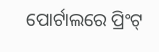ପୋର୍ଟାଲରେ ପ୍ରିଂଟ୍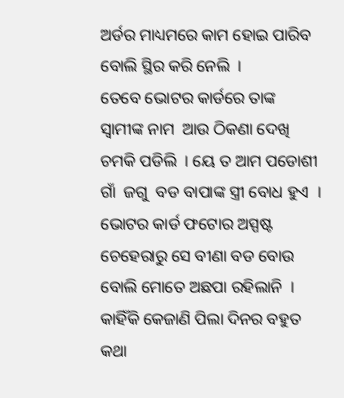ଅର୍ଡର ମାଧ୍ୟମରେ କାମ ହୋଇ ପାରିବ  ବୋଲି ସ୍ଥିର କରି ନେଲି  ।
ତେବେ ଭୋଟର କାର୍ଡରେ ତାଙ୍କ ସ୍ବାମୀଙ୍କ ନାମ  ଆଉ ଠିକଣା ଦେଖି ଚମକି ପଡିଲି  । ୟେ ତ ଆମ ପଡୋଶୀ ଗାଁ  ଜଗୁ  ବଡ ବାପାଙ୍କ ସ୍ତ୍ରୀ ବୋଧ ହୁଏ  । ଭୋଟର କାର୍ଡ ଫଟୋର ଅସ୍ପଷ୍ଟ ଚେହେରାରୁ ସେ ବୀଣା ବଡ ବୋଉ ବୋଲି ମୋତେ ଅଛପା ରହିଲାନି  । କାହିଁକି କେଜାଣି ପିଲା ଦିନର ବହୁତ କଥା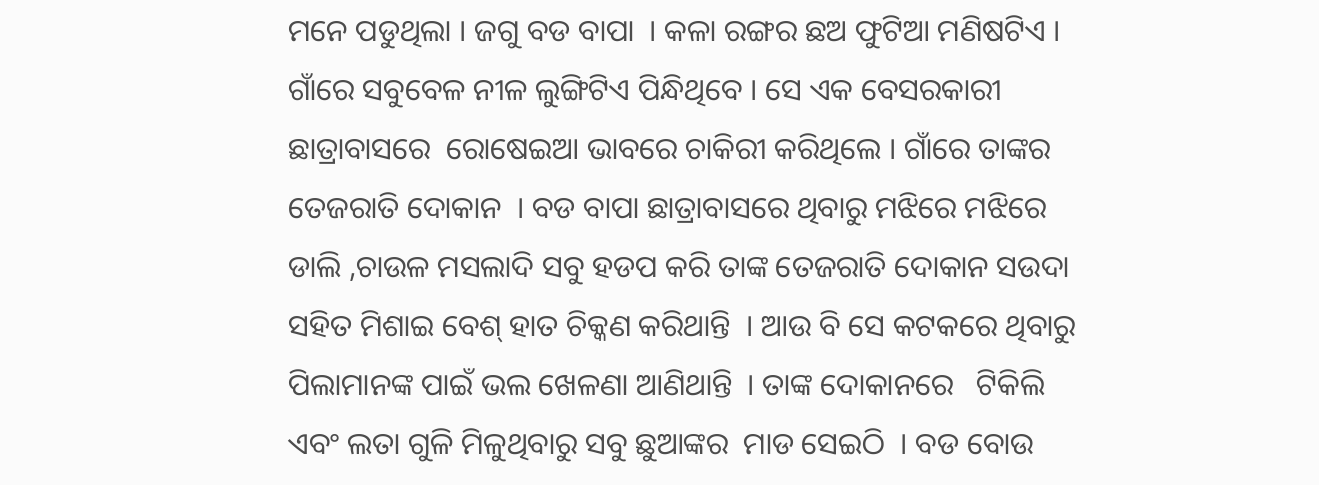ମନେ ପଡୁଥିଲା । ଜଗୁ ବଡ ବାପା  । କଳା ରଙ୍ଗର ଛଅ ଫୁଟିଆ ମଣିଷଟିଏ । ଗାଁରେ ସବୁବେଳ ନୀଳ ଲୁଙ୍ଗିଟିଏ ପିନ୍ଧିଥିବେ । ସେ ଏକ ବେସରକାରୀ  ଛାତ୍ରାବାସରେ  ରୋଷେଇଆ ଭାବରେ ଚାକିରୀ କରିଥିଲେ । ଗାଁରେ ତାଙ୍କର ତେଜରାତି ଦୋକାନ  । ବଡ ବାପା ଛାତ୍ରାବାସରେ ଥିବାରୁ ମଝିରେ ମଝିରେ ଡାଲି ,ଚାଉଳ ମସଲାଦି ସବୁ ହଡପ କରି ତାଙ୍କ ତେଜରାତି ଦୋକାନ ସଉଦା ସହିତ ମିଶାଇ ବେଶ୍ ହାତ ଚିକ୍କଣ କରିଥାନ୍ତି  । ଆଉ ବି ସେ କଟକରେ ଥିବାରୁ ପିଲାମାନଙ୍କ ପାଇଁ ଭଲ ଖେଳଣା ଆଣିଥାନ୍ତି  । ତାଙ୍କ ଦୋକାନରେ   ଟିକିଲି ଏବଂ ଲତା ଗୁଳି ମିଳୁଥିବାରୁ ସବୁ ଛୁଆଙ୍କର  ମାଡ ସେଇଠି  । ବଡ ବୋଉ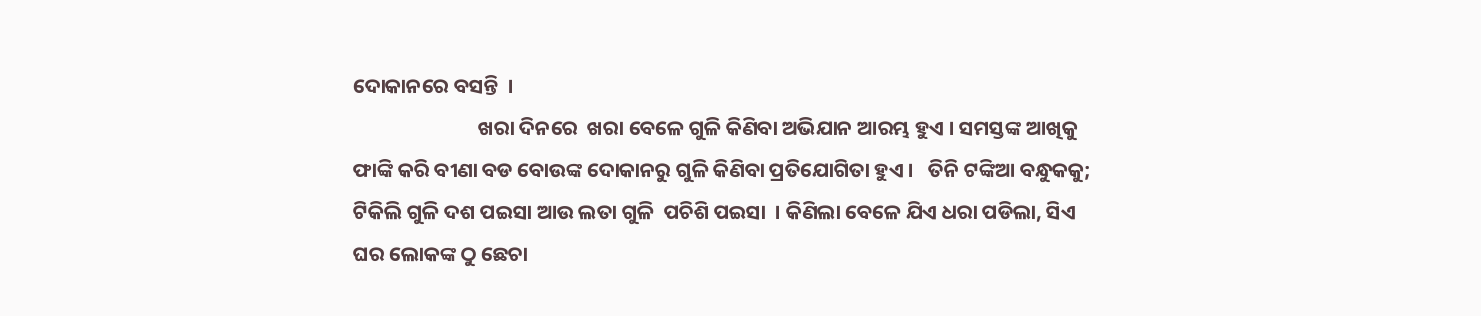ଦୋକାନରେ ବସନ୍ତି  ।
                           ଖରା ଦିନରେ  ଖରା ବେଳେ ଗୁଳି କିଣିବା ଅଭିଯାନ ଆରମ୍ଭ ହୁଏ । ସମସ୍ତଙ୍କ ଆଖିକୁ ଫାଙ୍କି କରି ବୀଣା ବଡ ବୋଉଙ୍କ ଦୋକାନରୁ ଗୁଳି କିଣିବା ପ୍ରତିଯୋଗିତା ହୁଏ ।   ତିନି ଟଙ୍କିଆ ବନ୍ଧୁକକୁ; ଟିକିଲି ଗୁଳି ଦଶ ପଇସା ଆଉ ଲତା ଗୁଳି  ପଚିଶି ପଇସା  । କିଣିଲା ବେଳେ ଯିଏ ଧରା ପଡିଲା, ସିଏ ଘର ଲୋକଙ୍କ ଠୁ ଛେଚା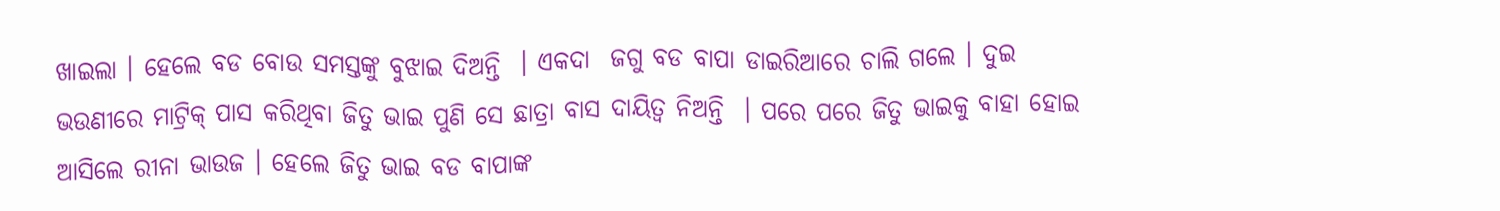ଖାଇଲା । ହେଲେ ବଡ ବୋଉ ସମସ୍ତଙ୍କୁ ବୁଝାଇ ଦିଅନ୍ତି  । ଏକଦା  ଜଗୁ ବଡ ବାପା ଡାଇରିଆରେ ଚାଲି ଗଲେ । ଦୁଇ ଭଉଣୀରେ ମାଟ୍ରିକ୍ ପାସ କରିଥିବା ଜିତୁ ଭାଇ ପୁଣି ସେ ଛାତ୍ରା ବାସ ଦାୟିତ୍ୱ ନିଅନ୍ତି  । ପରେ ପରେ ଜିତୁ ଭାଇକୁ ବାହା ହୋଇ ଆସିଲେ ରୀନା ଭାଉଜ । ହେଲେ ଜିତୁ ଭାଇ ବଡ ବାପାଙ୍କ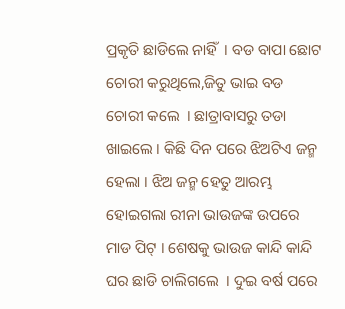ପ୍ରକୃତି ଛାଡିଲେ ନାହିଁ  । ବଡ ବାପା ଛୋଟ ଚୋରୀ କରୁଥିଲେ,ଜିତୁ ଭାଇ ବଡ ଚୋରୀ କଲେ  । ଛାତ୍ରାବାସରୁ ତଡା ଖାଇଲେ । କିଛି ଦିନ ପରେ ଝିଅଟିଏ ଜନ୍ମ ହେଲା । ଝିଅ ଜନ୍ମ ହେତୁ ଆରମ୍ଭ ହୋଇଗଲା ରୀନା ଭାଉଜଙ୍କ ଉପରେ ମାଡ ପିଟ୍ । ଶେଷକୁ ଭାଉଜ କାନ୍ଦି କାନ୍ଦି ଘର ଛାଡି ଚାଲିଗଲେ  । ଦୁଇ ବର୍ଷ ପରେ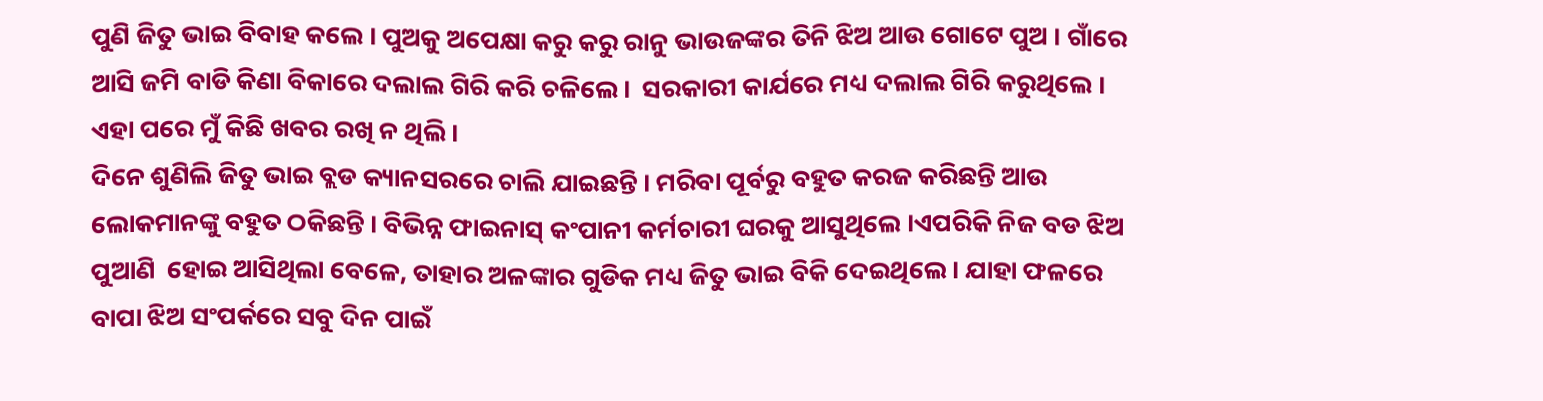ପୁଣି ଜିତୁ ଭାଇ ବିବାହ କଲେ । ପୁଅକୁ ଅପେକ୍ଷା କରୁ କରୁ ରାନୁ ଭାଉଜଙ୍କର ତିନି ଝିଅ ଆଉ ଗୋଟେ ପୁଅ । ଗାଁରେ ଆସି ଜମି ବାଡି କିଣା ବିକାରେ ଦଲାଲ ଗିରି କରି ଚଳିଲେ ।  ସରକାରୀ କାର୍ଯରେ ମଧ୍ୟ ଦଲାଲ ଗିରି କରୁଥିଲେ । ଏହା ପରେ ମୁଁ କିଛି ଖବର ରଖି ନ ଥିଲି ।
ଦିନେ ଶୁଣିଲି ଜିତୁ ଭାଇ ବ୍ଲଡ କ୍ୟାନସରରେ ଚାଲି ଯାଇଛନ୍ତି । ମରିବା ପୂର୍ବରୁ ବହୁତ କରଜ କରିଛନ୍ତି ଆଉ  ଲୋକମାନଙ୍କୁ ବହୁତ ଠକିଛନ୍ତି । ବିଭିନ୍ନ ଫାଇନାସ୍ କଂପାନୀ କର୍ମଚାରୀ ଘରକୁ ଆସୁଥିଲେ ।ଏପରିକି ନିଜ ବଡ ଝିଅ ପୁଆଣି  ହୋଇ ଆସିଥିଲା ବେଳେ, ତାହାର ଅଳଙ୍କାର ଗୁଡିକ ମଧ୍ୟ ଜିତୁ ଭାଇ ବିକି ଦେଇଥିଲେ । ଯାହା ଫଳରେ ବାପା ଝିଅ ସଂପର୍କରେ ସବୁ ଦିନ ପାଇଁ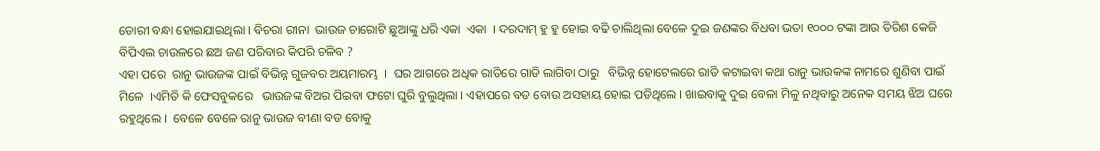ଡୋରୀ ବନ୍ଧା ହୋଇଯାଇଥିଲା । ବିଚରା ରୀନା  ଭାଉଜ ଚାରୋଟି ଛୁଆଙ୍କୁ ଧରି ଏକା  ଏକା  । ଦରଦାମ୍ ହୁ ହୁ ହୋଇ ବଢି ଚାଲିଥିଲା ବେଳେ ଦୁଇ ଜଣଙ୍କର ବିଧବା ଭତା ୧୦୦୦ ଟଙ୍କା ଆଉ ତିରିଶ କେଜି ବିପିଏଲ ଚାଉଳରେ ଛଅ ଜଣ ପରିବାର କିପରି ଚଳିବ ?
ଏହା ପରେ  ରାନୁ ଭାଉଜଙ୍କ ପାଇଁ ବିଭିନ୍ନ ଗୁଜବର ଅୟମାରମ୍ଭ  ।  ଘର ଆଗରେ ଅଧିକ ରାତିରେ ଗାଡି ଲାଗିବା ଠାରୁ   ବିଭିନ୍ନ ହୋଟେଲରେ ରାତି କଟାଇବା କଥା ରାନୁ ଭାଉକଙ୍କ ନାମରେ ଶୁଣିବା ପାଇଁ  ମିଳେ  ।ଏମିତି କି ଫେସବୁକରେ   ଭାଉଜଙ୍କ ବିଅର ପିଇବା ଫଟୋ ଘୁରି ବୁଲୁଥିଲା । ଏହାପରେ ବଡ ବୋଉ ଅସହାୟ ହୋଇ ପଡିଥିଲେ । ଖାଇବାକୁ ଦୁଇ ବେଳା ମିଳୁ ନଥିବାରୁ ଅନେକ ସମୟ ଝିଅ ଘରେ ରହୁଥିଲେ ।  ବେଳେ ବେଳେ ରାନୁ ଭାଉଜ ବୀଣା ବଡ ବୋକୁ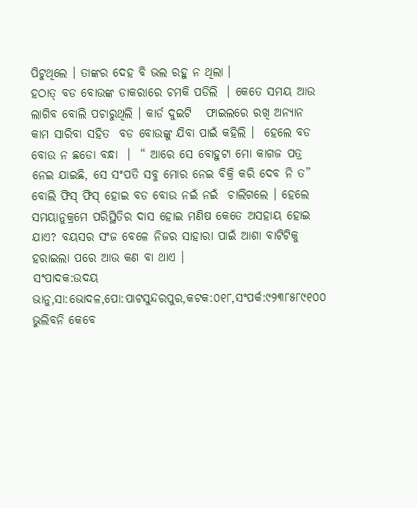ପିଟୁଥିଲେ । ତାଙ୍କର ଦେହ ବି ଭଲ ରହୁ ନ ଥିଲା ।
ହଠାତ୍ ବଡ ବୋଉଙ୍କ ଡାକରାରେ ଚମକି ପଡିଲି  । କେତେ ସମୟ ଆଉ ଲାଗିବ ବୋଲି ପଚାରୁଥିଲି । କାର୍ଡ ଦୁଇଟି   ଫାଇଲରେ ରଖି ଅନ୍ୟାନ କାମ ସାରିବା ସହିତ  ବଡ ବୋଉଙ୍କୁ ଯିବା ପାଇଁ କହିଲି ।  ହେଲେ ବଡ ବୋଉ ନ ଛଡୋ ବନ୍ଧା  ।  “ ଆରେ ସେ ବୋହୁଟା ମୋ କାଗଜ ପତ୍ର ନେଇ ଯାଇଛି, ସେ ସଂପତି ସବୁ ମୋର ନେଇ ବିକ୍ରି କରି ଦେବ ନି ତ”  ବୋଲି ଫିସ୍ ଫିସ୍ ହୋଇ ବଡ ବୋଉ ନଇଁ ନଇଁ  ଚାଲିଗଲେ । ହେଲେ  ସମୟାନୁକ୍ରମେ ପରିସ୍ଥିତିର ଦାସ ହୋଇ ମଣିଷ କେତେ ଅସହାୟ ହୋଇ ଯାଏ? ବୟସର ସଂଜ ବେଳେ ନିଜର ସାହାରା ପାଇଁ ଆଶା ବାଟିଟିକୁ ହରାଇଲା ପରେ ଆଉ କଣ ବା ଥାଏ ।
ସଂପାଦକ:ଉଦୟ ଭାନୁ,ସା:ଭୋଦଳ,ପୋ:ପାଟସୁନ୍ଦରପୁର,କଟକ:୦୧୮,ସଂପର୍କ:୯୨୩୮୫୮୯୧୦୦
ଭୁଲିବନି କେବେ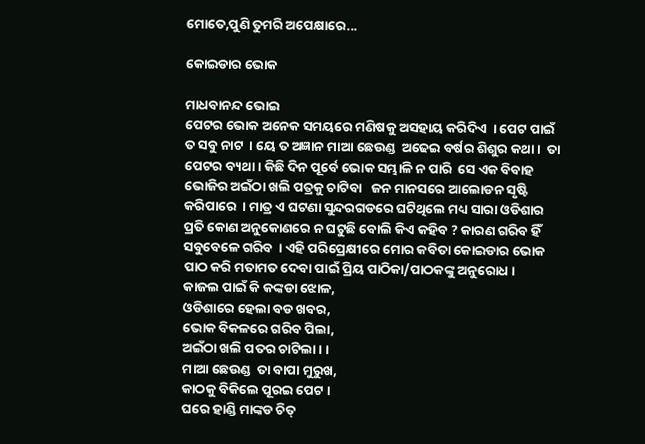ମୋତେ,ପୁଣି ତୁମରି ଅପେକ୍ଷାରେ...

କୋଇଡାର ଭୋକ

ମାଧବାନନ୍ଦ ଭୋଇ
ପେଟର ଭୋକ ଅନେକ ସମୟରେ ମଣିଷକୁ ଅସହାୟ କରିଦିଏ  । ପେଟ ପାଇଁ ତ ସବୁ ନାଟ  । ୟେ ତ ଅଜ୍ଞାନ ମାଆ ଛେଉଣ୍ଡ  ଅଢେଇ ବର୍ଷର ଶିଶୁର କଥା ।  ତା ପେଟର ବ୍ୟଥା । କିଛି ଦିନ ପୂର୍ବେ ଭୋକ ସମ୍ଭାଳି ନ ପାରି  ସେ ଏକ ବିବାହ ଭୋଜିର ଅଇଁଠା ଖଲି ପତ୍ରକୁ ଚାଟିବା   ଜନ ମାନସରେ ଆଲୋଡନ ସୃଷ୍ଟି କରିପାରେ  । ମାତ୍ର ଏ ଘଟଣା ସୁନ୍ଦରଗଡରେ ଘଟିଥିଲେ ମଧ୍ୟ ସାରା ଓଡିଶାର ପ୍ରତି କୋଣ ଅନୁକୋଣରେ ନ ଘଟୁଛି ବୋଲି କିଏ କହିବ ? କାରଣ ଗରିବ ହିଁ ସବୁବେଳେ ଗରିବ  । ଏହି ପରିପ୍ରେକ୍ଷୀରେ ମୋର କବିତା କୋଇଡାର ଭୋକ ପାଠ କରି ମତାମତ ଦେବା ପାଇଁ ପ୍ରିୟ ପାଠିକା/ପାଠକଙ୍କୁ ଅନୁରୋଧ ।
କାଜଲ ପାଇଁ କି କଙ୍କଡା ଝୋଳ,
ଓଡିଶାରେ ହେଲା ବଡ ଖବର,
ଭୋକ ବିକଳରେ ଗରିବ ପିଲା,
ଅଇଁଠା ଖଲି ପତର ଚାଟିଲା । ।
ମାଆ ଛେଉଣ୍ଡ  ତା ବାପା ମୁରୁଖ,
କାଠକୁ ବିକିଲେ ପୂରଇ ପେଟ ।
ଘରେ ହାଣ୍ଡି ମାଙ୍କଡ ଚିତ୍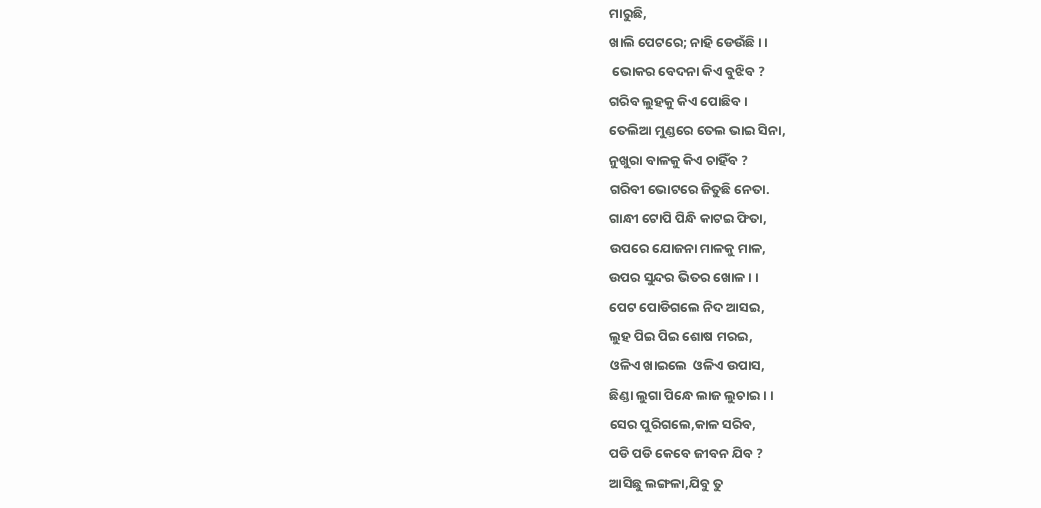ମାରୁଛି,
ଖାଲି ପେଟରେ; ନାହି ଡେଉଁଛି । ।
 ଭୋକର ବେଦନା କିଏ ବୁଝିବ ?
ଗରିବ ଲୁହକୁ କିଏ ପୋଛିବ ।
ତେଲିଆ ମୁଣ୍ଡରେ ତେଲ ଭାଇ ସିନା,
ନୁଖୁରା ବାଳକୁ କିଏ ଚାହିଁବ ?
ଗରିବୀ ଭୋଟରେ ଜିତୁଛି ନେତା.
ଗାନ୍ଧୀ ଟୋପି ପିନ୍ଧି କାଟଇ ଫିତା,
ଉପରେ ଯୋଜନା ମାଳକୁ ମାଳ,
ଉପର ସୁନ୍ଦର ଭିତର ଖୋଳ । ।
ପେଟ ପୋଡିଗଲେ ନିଦ ଆସଇ,
ଲୁହ ପିଇ ପିଇ ଶୋଷ ମରଇ,
ଓଳିଏ ଖାଇଲେ  ଓଳିଏ ଉପାସ,
ଛିଣ୍ଡା ଲୁଗା ପିନ୍ଧେ ଲାଜ ଲୁଚାଇ । ।
ସେର ପୁରିଗଲେ,କାଳ ସରିବ,
ପଡି ପଡି କେବେ ଜୀବନ ଯିବ ?
ଆସିଛୁ ଲଙ୍ଗଳା,ଯିବୁ ତୁ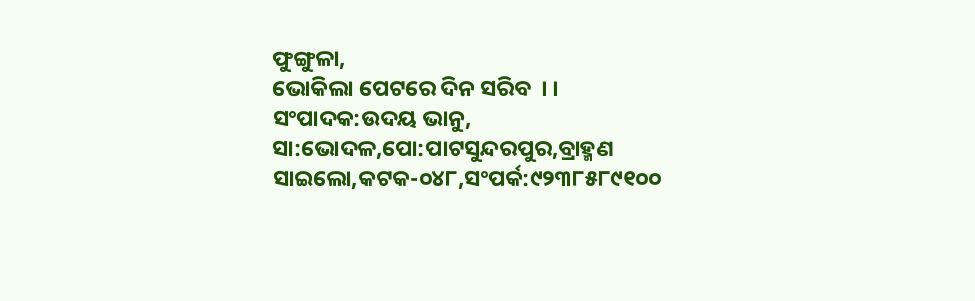ଫୁଙ୍ଗୁଳା,
ଭୋକିଲା ପେଟରେ ଦିନ ସରିବ  । ।
ସଂପାଦକ:ଉଦୟ ଭାନୁ, ସା:ଭୋଦଳ,ପୋ:ପାଟସୁନ୍ଦରପୁର,ବ୍ରାହ୍ମଣ ସାଇଲୋ,କଟକ-୦୪୮,ସଂପର୍କ:୯୨୩୮୫୮୯୧୦୦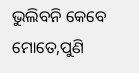ଭୁଲିବନି କେବେ ମୋତେ,ପୁଣି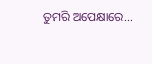ତୁମରି ଅପେକ୍ଷାରେ...